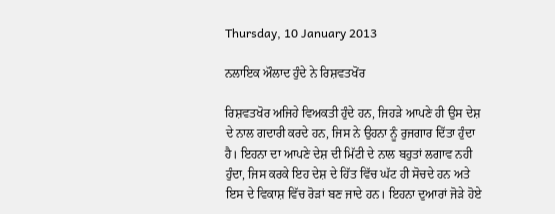Thursday, 10 January 2013

ਨਲਾਇਕ ਔਲਾਦ ਹੁੰਦੇ ਨੇ ਰਿਸ਼ਵਤਖੋਂਰ

ਰਿਸ਼ਵਤਖੋਰ ਅਜਿਹੇ ਵਿਅਕਤੀ ਹੁੰਦੇ ਹਨ, ਜਿਹੜੇ ਆਪਣੇ ਹੀ ਉਸ ਦੇਸ਼ ਦੇ ਨਾਲ ਗਦਾਰੀ ਕਰਦੇ ਹਨ, ਜਿਸ ਨੇ ਉਹਨਾ ਨੂੰ ਰੁਜਗਾਰ ਦਿੱਤਾ ਹੁੰਦਾ ਹੈ। ਇਹਨਾ ਦਾ ਆਪਣੇ ਦੇਸ਼ ਦੀ ਮਿੱਟੀ ਦੇ ਨਾਲ ਬਹੁਤਾਂ ਲਗਾਵ ਨਹੀ ਹੁੰਦਾ, ਜਿਸ ਕਰਕੇ ਇਹ ਦੇਸ਼ ਦੇ ਹਿੱਤ ਵਿੱਚ ਘੱਟ ਹੀ ਸੋਚਦੇ ਹਨ ਅਤੇ ਇਸ ਦੇ ਵਿਕਾਸ਼ ਵਿੱਚ ਰੋੜਾਂ ਬਣ ਜਾਦੇ ਹਨ। ਇਹਨਾ ਦੁਆਰਾਂ ਜੋੜੇ ਹੋਏ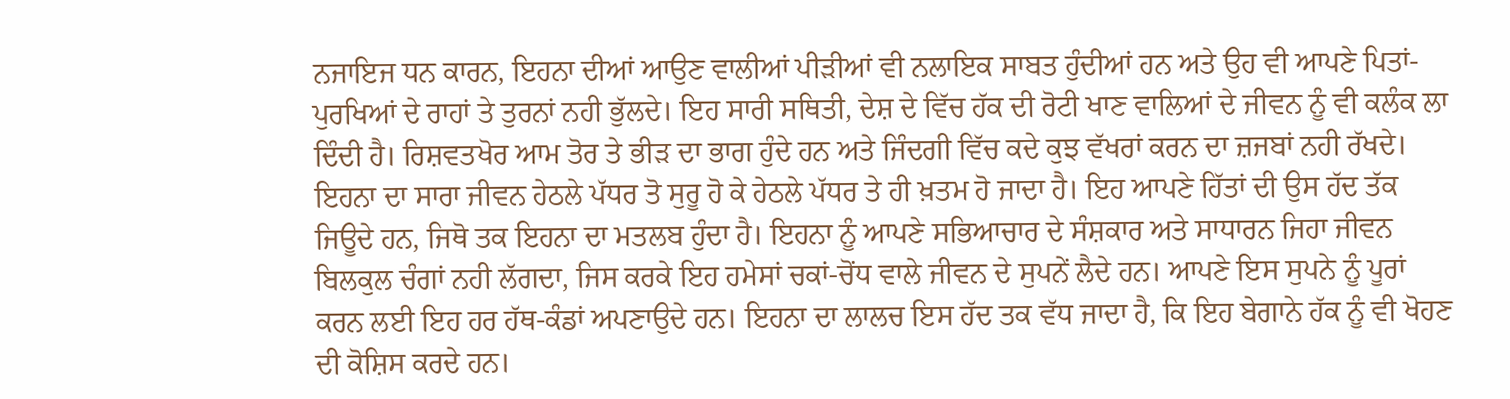ਨਜਾਇਜ ਧਨ ਕਾਰਨ, ਇਹਨਾ ਦੀਆਂ ਆਉਣ ਵਾਲੀਆਂ ਪੀੜੀਆਂ ਵੀ ਨਲਾਇਕ ਸਾਬਤ ਹੁੰਦੀਆਂ ਹਨ ਅਤੇ ਉਹ ਵੀ ਆਪਣੇ ਪਿਤਾਂ-ਪੁਰਖਿਆਂ ਦੇ ਰਾਹਾਂ ਤੇ ਤੁਰਨਾਂ ਨਹੀ ਭੁੱਲਦੇ। ਇਹ ਸਾਰੀ ਸਥਿਤੀ, ਦੇਸ਼ ਦੇ ਵਿੱਚ ਹੱਕ ਦੀ ਰੋਟੀ ਖਾਣ ਵਾਲਿਆਂ ਦੇ ਜੀਵਨ ਨੂੰ ਵੀ ਕਲੰਕ ਲਾ ਦਿੰਦੀ ਹੈ। ਰਿਸ਼ਵਤਖੋਰ ਆਮ ਤੋਰ ਤੇ ਭੀੜ ਦਾ ਭਾਗ ਹੁੰਦੇ ਹਨ ਅਤੇ ਜਿੰਦਗੀ ਵਿੱਚ ਕਦੇ ਕੁਝ ਵੱਖਰਾਂ ਕਰਨ ਦਾ ਜ਼ਜਬਾਂ ਨਹੀ ਰੱਖਦੇ। ਇਹਨਾ ਦਾ ਸਾਰਾ ਜੀਵਨ ਹੇਠਲੇ ਪੱਧਰ ਤੋ ਸੁਰੂ ਹੋ ਕੇ ਹੇਠਲੇ ਪੱਧਰ ਤੇ ਹੀ ਖ਼ਤਮ ਹੋ ਜਾਦਾ ਹੈ। ਇਹ ਆਪਣੇ ਹਿੱਤਾਂ ਦੀ ਉਸ ਹੱਦ ਤੱਕ ਜਿਊਦੇ ਹਨ, ਜਿਥੋ ਤਕ ਇਹਨਾ ਦਾ ਮਤਲਬ ਹੁੰਦਾ ਹੈ। ਇਹਨਾ ਨੂੰ ਆਪਣੇ ਸਭਿਆਚਾਰ ਦੇ ਸੰਸ਼ਕਾਰ ਅਤੇ ਸਾਧਾਰਨ ਜਿਹਾ ਜੀਵਨ ਬਿਲਕੁਲ ਚੰਗਾਂ ਨਹੀ ਲੱਗਦਾ, ਜਿਸ ਕਰਕੇ ਇਹ ਹਮੇਸਾਂ ਚਕਾਂ-ਚੋਂਧ ਵਾਲੇ ਜੀਵਨ ਦੇ ਸੁਪਨੇਂ ਲੈਦੇ ਹਨ। ਆਪਣੇ ਇਸ ਸੁਪਨੇ ਨੂੰ ਪੂਰਾਂ ਕਰਨ ਲਈ ਇਹ ਹਰ ਹੱਥ-ਕੰਡਾਂ ਅਪਣਾਉਦੇ ਹਨ। ਇਹਨਾ ਦਾ ਲਾਲਚ ਇਸ ਹੱਦ ਤਕ ਵੱਧ ਜਾਦਾ ਹੈ, ਕਿ ਇਹ ਬੇਗਾਨੇ ਹੱਕ ਨੂੰ ਵੀ ਖੋਹਣ ਦੀ ਕੋਸ਼ਿਸ ਕਰਦੇ ਹਨ।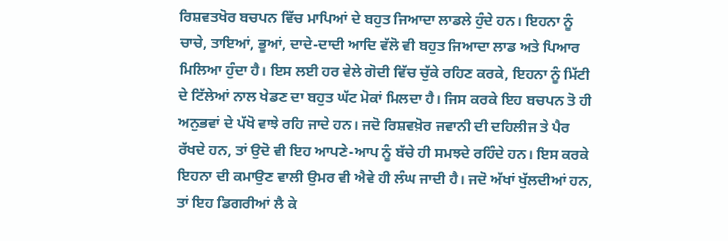ਰਿਸ਼ਵਤਖੋਰ ਬਚਪਨ ਵਿੱਚ ਮਾਪਿਆਂ ਦੇ ਬਹੁਤ ਜਿਆਦਾ ਲਾਡਲੇ ਹੁੰਦੇ ਹਨ। ਇਹਨਾ ਨੂੰ ਚਾਚੇ, ਤਾਇਆਂ, ਭੂਆਂ, ਦਾਦੇ-ਦਾਦੀ ਆਦਿ ਵੱਲੋ ਵੀ ਬਹੁਤ ਜਿਆਦਾ ਲਾਡ ਅਤੇ ਪਿਆਰ ਮਿਲਿਆ ਹੁੰਦਾ ਹੈ। ਇਸ ਲਈ ਹਰ ਵੇਲੇ ਗੋਦੀ ਵਿੱਚ ਚੁੱਕੇ ਰਹਿਣ ਕਰਕੇ, ਇਹਨਾ ਨੂੰ ਮਿੱਟੀ ਦੇ ਟਿੱਲੇਆਂ ਨਾਲ ਖੇਡਣ ਦਾ ਬਹੁਤ ਘੱਟ ਮੋਕਾਂ ਮਿਲਦਾ ਹੈ। ਜਿਸ ਕਰਕੇ ਇਹ ਬਚਪਨ ਤੋ ਹੀ ਅਨੁਭਵਾਂ ਦੇ ਪੱਖੋ ਵਾਝੇ ਰਹਿ ਜਾਦੇ ਹਨ। ਜਦੋ ਰਿਸ਼ਵਖ਼ੋਰ ਜਵਾਨੀ ਦੀ ਦਹਿਲੀਜ ਤੇ ਪੈਰ ਰੱਖਦੇ ਹਨ, ਤਾਂ ਉਦੋ ਵੀ ਇਹ ਆਪਣੇ-ਆਪ ਨੂੰ ਬੱਚੇ ਹੀ ਸਮਝਦੇ ਰਹਿੰਦੇ ਹਨ। ਇਸ ਕਰਕੇ ਇਹਨਾ ਦੀ ਕਮਾਉਣ ਵਾਲੀ ਉਮਰ ਵੀ ਐਵੇ ਹੀ ਲੰਘ ਜਾਦੀ ਹੈ। ਜਦੋ ਅੱਖਾਂ ਖੁੱਲਦੀਆਂ ਹਨ, ਤਾਂ ਇਹ ਡਿਗਰੀਆਂ ਲੈ ਕੇ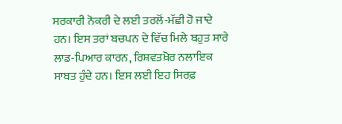ਸਰਕਾਰੀ ਨੋਕਰੀ ਦੇ ਲਈ ਤਰਲੋਂ-ਮੱਛੀ ਹੋ ਜਾਦੇ ਹਨ। ਇਸ ਤਰਾਂ ਬਚਪਨ ਦੇ ਵਿੱਚ ਮਿਲੇ ਬਹੁਤ ਸਾਰੇ ਲਾਡ-ਪਿਆਰ ਕਾਰਨ, ਰਿਸ਼ਵਤਖ਼ੋਰ ਨਲਾਇਕ ਸਾਬਤ ਹੁੰਦੇ ਹਨ। ਇਸ ਲਈ ਇਹ ਸਿਰਫ਼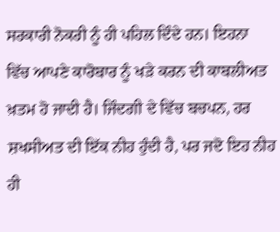ਸਰਕਾਰੀ ਨੋਕਰੀ ਨੂੰ ਹੀ ਪਹਿਲ ਦਿੰਦੇ ਹਨ। ਇਹਨਾ ਵਿੱਚ ਆਪਣੇ ਕਾਰੋਬਾਰ ਨੂੰ ਖੜੇ ਕਰਨ ਦੀ ਕਾਬਲੀਅਤ ਖ਼ਤਮ ਹੋ ਜਾਦੀ ਹੈ। ਜਿੰਦਗੀ ਦੇ ਵਿੱਚ ਬਚਪਨ, ਹਰ ਸ਼ਖਸੀਅਤ ਦੀ ਇੱਕ ਨੀਹ ਹੁੰਦੀ ਹੈ, ਪਰ ਜਦੋ ਇਹ ਨੀਹ ਹੀ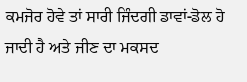ਕਮਜੋਰ ਹੋਵੇ ਤਾਂ ਸਾਰੀ ਜਿੰਦਗੀ ਡਾਵਾਂ-ਡੋਲ ਹੋ ਜਾਦੀ ਹੈ ਅਤੇ ਜੀਣ ਦਾ ਮਕਸਦ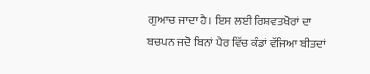ਗੁਆਚ ਜਾਦਾ ਹੈ। ਇਸ ਲਈ ਰਿਸ਼ਵਤਖੋਰਾਂ ਦਾ ਬਚਪਨ ਜਦੋ ਬਿਨਾਂ ਪੈਰ ਵਿੱਚ ਕੰਡਾਂ ਵੱਜਿਆ ਬੀਤਦਾਂ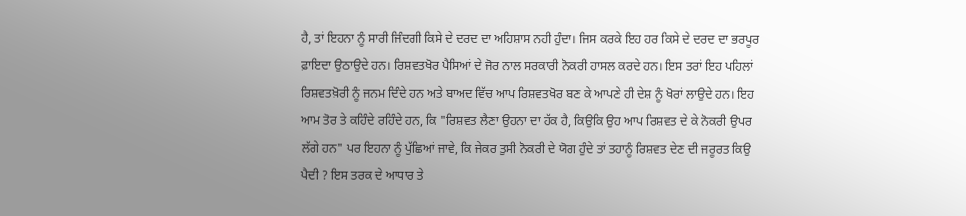ਹੈ, ਤਾਂ ਇਹਨਾ ਨੂੰ ਸਾਰੀ ਜਿੰਦਗੀ ਕਿਸੇ ਦੇ ਦਰਦ ਦਾ ਅਹਿਸ਼ਾਸ ਨਹੀ ਹੁੰਦਾ। ਜਿਸ ਕਰਕੇ ਇਹ ਹਰ ਕਿਸੇ ਦੇ ਦਰਦ ਦਾ ਭਰਪੂਰ ਫ਼ਾਇਦਾ ਉਠਾਉਦੇ ਹਨ। ਰਿਸ਼ਵਤਖੋਰ ਪੈਸਿਆਂ ਦੇ ਜੋਰ ਨਾਲ ਸਰਕਾਰੀ ਨੋਕਰੀ ਹਾਸਲ ਕਰਦੇ ਹਨ। ਇਸ ਤਰਾਂ ਇਹ ਪਹਿਲਾਂ ਰਿਸ਼ਵਤਖ਼ੋਰੀ ਨੂੰ ਜਨਮ ਦਿੰਦੇ ਹਨ ਅਤੇ ਬਾਅਦ ਵਿੱਚ ਆਪ ਰਿਸ਼ਵਤਖੋਰ ਬਣ ਕੇ ਆਪਣੇ ਹੀ ਦੇਸ਼ ਨੂੰ ਖੋਰਾਂ ਲਾਉਦੇ ਹਨ। ਇਹ ਆਮ ਤੋਰ ਤੇ ਕਹਿੰਦੇ ਰਹਿੰਦੇ ਹਨ, ਕਿ "ਰਿਸ਼ਵਤ ਲੈਣਾ ਉਹਨਾ ਦਾ ਹੱਕ ਹੈ, ਕਿਉਕਿ ਉਹ ਆਪ ਰਿਸ਼ਵਤ ਦੇ ਕੇ ਨੋਕਰੀ ਉਪਰ ਲੱਗੇ ਹਨ" ਪਰ ਇਹਨਾ ਨੂੰ ਪੁੱਛਿਆਂ ਜਾਵੇ, ਕਿ ਜੇਕਰ ਤੁਸੀ ਨੋਕਰੀ ਦੇ ਯੋਗ ਹੁੰਦੇ ਤਾਂ ਤਹਾਨੂੰ ਰਿਸ਼ਵਤ ਦੇਣ ਦੀ ਜਰੂਰਤ ਕਿਉ
ਪੈਦੀ ? ਇਸ ਤਰਕ ਦੇ ਆਧਾਰ ਤੇ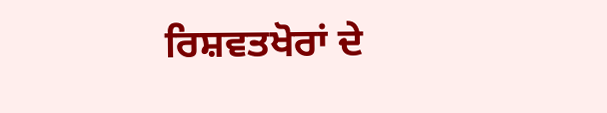ਰਿਸ਼ਵਤਖੋਰਾਂ ਦੇ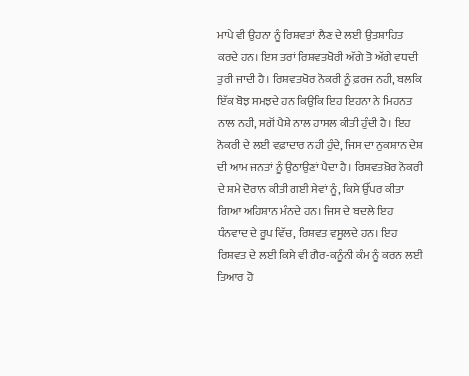ਮਾਪੇ ਵੀ ਉਹਨਾ ਨੂੰ ਰਿਸ਼ਵਤਾਂ ਲੈਣ ਦੇ ਲਈ ਉਤਸ਼ਾਹਿਤ ਕਰਦੇ ਹਨ। ਇਸ ਤਰਾਂ ਰਿਸ਼ਵਤਖੋਰੀ ਅੱਗੇ ਤੋ ਅੱਗੇ ਵਧਦੀ ਤੁਰੀ ਜਾਦੀ ਹੈ। ਰਿਸ਼ਵਤਖੋਰ ਨੋਕਰੀ ਨੂੰ ਫ਼ਰਜ ਨਹੀ, ਬਲਕਿ ਇੱਕ ਬੋਝ ਸਮਝਦੇ ਹਨ ਕਿਉਕਿ ਇਹ ਇਹਨਾ ਨੇ ਮਿਹਨਤ ਨਾਲ ਨਹੀ, ਸਗੋਂ ਪੈਸ਼ੇ ਨਾਲ ਹਾਸਲ ਕੀਤੀ ਹੁੰਦੀ ਹੈ। ਇਹ ਨੋਕਰੀ ਦੇ ਲਈ ਵਫ਼ਾਦਾਰ ਨਹੀ ਹੁੰਦੇ, ਜਿਸ ਦਾ ਨੁਕਸ਼ਾਨ ਦੇਸ਼ ਦੀ ਆਮ ਜਨਤਾਂ ਨੂੰ ਉਠਾਉਣਾਂ ਪੈਦਾ ਹੈ। ਰਿਸ਼ਵਤਖ਼ੋਰ ਨੋਕਰੀ ਦੇ ਸ਼ਮੇ ਦੋਰਾਨ ਕੀਤੀ ਗਈ ਸੇਵਾਂ ਨੂੰ, ਕਿਸੇ ਉੱਪਰ ਕੀਤਾ ਗਿਆ ਅਹਿਸ਼ਾਨ ਮੰਨਦੇ ਹਨ। ਜਿਸ ਦੇ ਬਦਲੇ ਇਹ ਧੰਨਵਾਦ ਦੇ ਰੂਪ ਵਿੱਚ, ਰਿਸ਼ਵਤ ਵਸੂਲਦੇ ਹਨ। ਇਹ ਰਿਸ਼ਵਤ ਦੇ ਲਈ ਕਿਸੇ ਵੀ ਗੈਰ-ਕਨੂੰਨੀ ਕੰਮ ਨੂੰ ਕਰਨ ਲਈ ਤਿਆਰ ਹੋ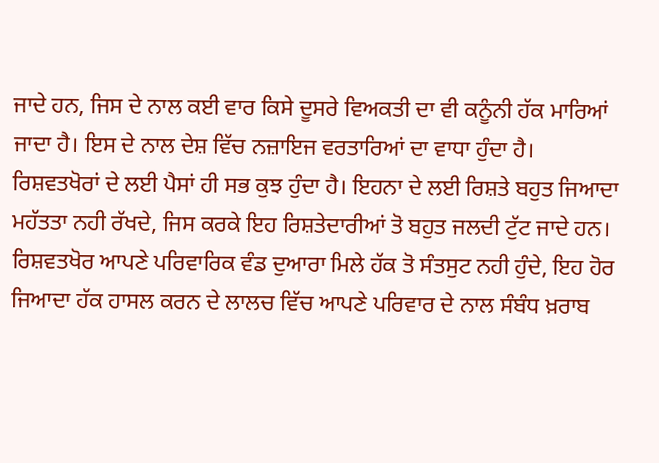ਜਾਦੇ ਹਨ, ਜਿਸ ਦੇ ਨਾਲ ਕਈ ਵਾਰ ਕਿਸੇ ਦੂਸਰੇ ਵਿਅਕਤੀ ਦਾ ਵੀ ਕਨੂੰਨੀ ਹੱਕ ਮਾਰਿਆਂ ਜਾਦਾ ਹੈ। ਇਸ ਦੇ ਨਾਲ ਦੇਸ਼ ਵਿੱਚ ਨਜ਼ਾਇਜ ਵਰਤਾਰਿਆਂ ਦਾ ਵਾਧਾ ਹੁੰਦਾ ਹੈ। ਰਿਸ਼ਵਤਖੋਰਾਂ ਦੇ ਲਈ ਪੈਸਾਂ ਹੀ ਸਭ ਕੁਝ ਹੁੰਦਾ ਹੈ। ਇਹਨਾ ਦੇ ਲਈ ਰਿਸ਼ਤੇ ਬਹੁਤ ਜਿਆਦਾ ਮਹੱਤਤਾ ਨਹੀ ਰੱਖਦੇ, ਜਿਸ ਕਰਕੇ ਇਹ ਰਿਸ਼ਤੇਦਾਰੀਆਂ ਤੋ ਬਹੁਤ ਜਲਦੀ ਟੁੱਟ ਜਾਦੇ ਹਨ। ਰਿਸ਼ਵਤਖੋਰ ਆਪਣੇ ਪਰਿਵਾਰਿਕ ਵੰਡ ਦੁਆਰਾ ਮਿਲੇ ਹੱਕ ਤੋ ਸੰਤਸੁਟ ਨਹੀ ਹੁੰਦੇ, ਇਹ ਹੋਰ ਜਿਆਦਾ ਹੱਕ ਹਾਸਲ ਕਰਨ ਦੇ ਲਾਲਚ ਵਿੱਚ ਆਪਣੇ ਪਰਿਵਾਰ ਦੇ ਨਾਲ ਸੰਬੰਧ ਖ਼ਰਾਬ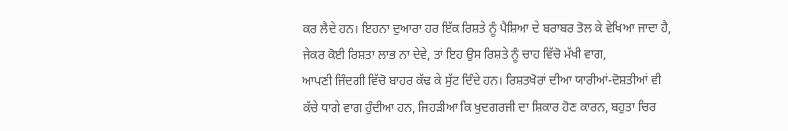ਕਰ ਲੈਦੇ ਹਨ। ਇਹਨਾ ਦੁਆਰਾ ਹਰ ਇੱਕ ਰਿਸ਼ਤੇ ਨੂੰ ਪੈਸ਼ਿਆ ਦੇ ਬਰਾਬਰ ਤੋਲ ਕੇ ਵੇਖਿਆ ਜਾਦਾ ਹੈ, ਜੇਕਰ ਕੋਈ ਰਿਸ਼ਤਾ ਲਾਭ ਨਾ ਦੇਵੇ, ਤਾਂ ਇਹ ਉਸ ਰਿਸ਼ਤੇ ਨੂੰ ਚਾਹ ਵਿੱਚੋ ਮੱਖੀ ਵਾਗ,
ਆਪਣੀ ਜਿੰਦਗੀ ਵਿੱਚੋ ਬਾਹਰ ਕੱਢ ਕੇ ਸੁੱਟ ਦਿੰਦੇ ਹਨ। ਰਿਸ਼ਤਖੋਰਾਂ ਦੀਆ ਯਾਰੀਆਂ-ਦੋਸ਼ਤੀਆਂ ਵੀ ਕੱਚੇ ਧਾਗੇ ਵਾਗ ਹੁੰਦੀਆ ਹਨ, ਜਿਹੜੀਆ ਕਿ ਖੁਦਗਰਜੀ ਦਾ ਸ਼ਿਕਾਰ ਹੋਣ ਕਾਰਨ, ਬਹੁਤਾ ਚਿਰ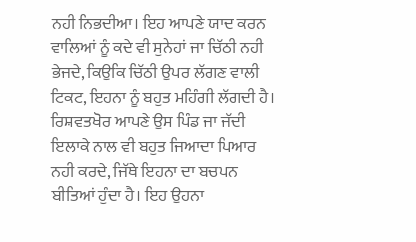ਨਹੀ ਨਿਭਦੀਆ। ਇਹ ਆਪਣੇ ਯਾਦ ਕਰਨ ਵਾਲਿਆਂ ਨੂੰ ਕਦੇ ਵੀ ਸੁਨੇਹਾਂ ਜਾ ਚਿੱਠੀ ਨਹੀ ਭੇਜਦੇ, ਕਿਉਕਿ ਚਿੱਠੀ ਉਪਰ ਲੱਗਣ ਵਾਲੀ ਟਿਕਟ, ਇਹਨਾ ਨੂੰ ਬਹੁਤ ਮਹਿੰਗੀ ਲੱਗਦੀ ਹੈ। ਰਿਸ਼ਵਤਖੋਰ ਆਪਣੇ ਉਸ ਪਿੰਡ ਜਾ ਜੱਦੀ ਇਲਾਕੇ ਨਾਲ ਵੀ ਬਹੁਤ ਜਿਆਦਾ ਪਿਆਰ ਨਹੀ ਕਰਦੇ, ਜਿੱਥੇ ਇਹਨਾ ਦਾ ਬਚਪਨ ਬੀਤਿਆਂ ਹੁੰਦਾ ਹੈ। ਇਹ ਉਹਨਾ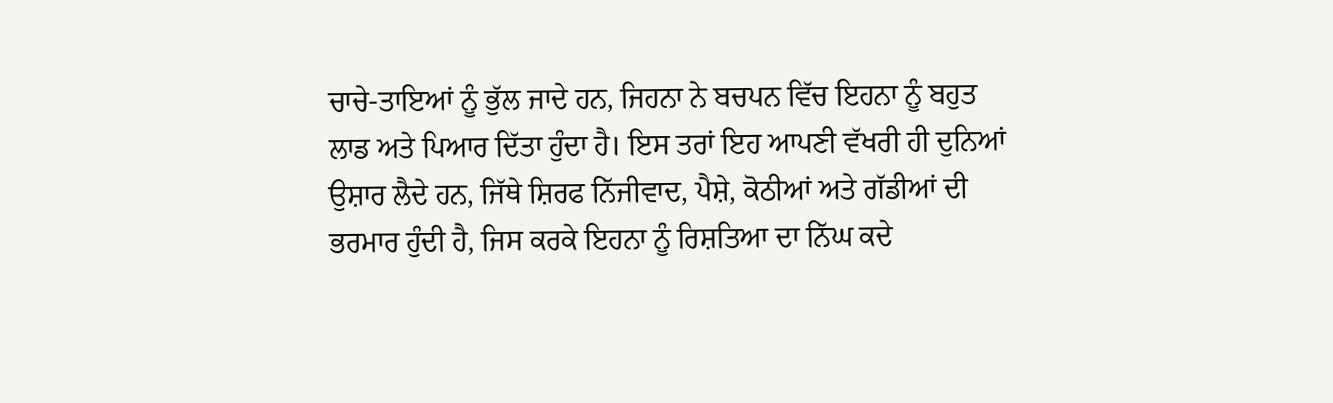ਚਾਚੇ-ਤਾਇਆਂ ਨੂੰ ਭੁੱਲ ਜਾਦੇ ਹਨ, ਜਿਹਨਾ ਨੇ ਬਚਪਨ ਵਿੱਚ ਇਹਨਾ ਨੂੰ ਬਹੁਤ ਲਾਡ ਅਤੇ ਪਿਆਰ ਦਿੱਤਾ ਹੁੰਦਾ ਹੈ। ਇਸ ਤਰਾਂ ਇਹ ਆਪਣੀ ਵੱਖਰੀ ਹੀ ਦੁਨਿਆਂ ਉਸ਼ਾਰ ਲੈਦੇ ਹਨ, ਜਿੱਥੇ ਸ਼ਿਰਫ ਨਿੱਜੀਵਾਦ, ਪੈਸ਼ੇ, ਕੋਠੀਆਂ ਅਤੇ ਗੱਡੀਆਂ ਦੀ ਭਰਮਾਰ ਹੁੰਦੀ ਹੈ, ਜਿਸ ਕਰਕੇ ਇਹਨਾ ਨੂੰ ਰਿਸ਼ਤਿਆ ਦਾ ਨਿੱਘ ਕਦੇ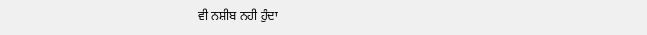ਵੀ ਨਸ਼ੀਬ ਨਹੀ ਹੁੰਦਾ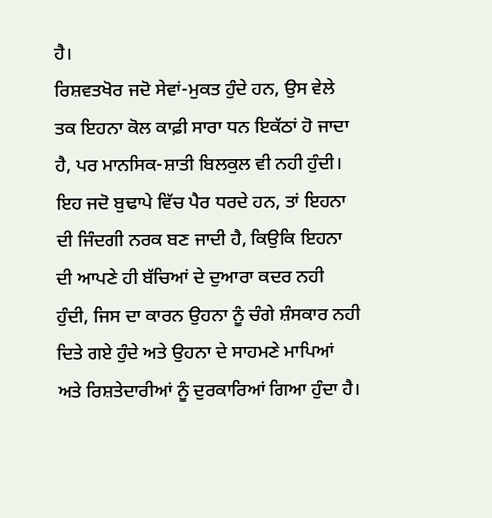ਹੈ।
ਰਿਸ਼ਵਤਖੋਰ ਜਦੋ ਸੇਵਾਂ-ਮੁਕਤ ਹੁੰਦੇ ਹਨ, ਉਸ ਵੇਲੇ ਤਕ ਇਹਨਾ ਕੋਲ ਕਾਫ਼ੀ ਸਾਰਾ ਧਨ ਇਕੱਠਾਂ ਹੋ ਜਾਦਾ ਹੈ, ਪਰ ਮਾਨਸਿਕ-ਸ਼ਾਤੀ ਬਿਲਕੁਲ ਵੀ ਨਹੀ ਹੁੰਦੀ। ਇਹ ਜਦੋ ਬੁਢਾਪੇ ਵਿੱਚ ਪੈਰ ਧਰਦੇ ਹਨ, ਤਾਂ ਇਹਨਾ ਦੀ ਜਿੰਦਗੀ ਨਰਕ ਬਣ ਜਾਦੀ ਹੈ, ਕਿਉਕਿ ਇਹਨਾ ਦੀ ਆਪਣੇ ਹੀ ਬੱਚਿਆਂ ਦੇ ਦੁਆਰਾ ਕਦਰ ਨਹੀ ਹੁੰਦੀ, ਜਿਸ ਦਾ ਕਾਰਨ ਉਹਨਾ ਨੂੰ ਚੰਗੇ ਸ਼ੰਸਕਾਰ ਨਹੀ ਦਿਤੇ ਗਏ ਹੁੰਦੇ ਅਤੇ ਉਹਨਾ ਦੇ ਸਾਹਮਣੇ ਮਾਪਿਆਂ ਅਤੇ ਰਿਸ਼ਤੇਦਾਰੀਆਂ ਨੂੰ ਦੁਰਕਾਰਿਆਂ ਗਿਆ ਹੁੰਦਾ ਹੈ।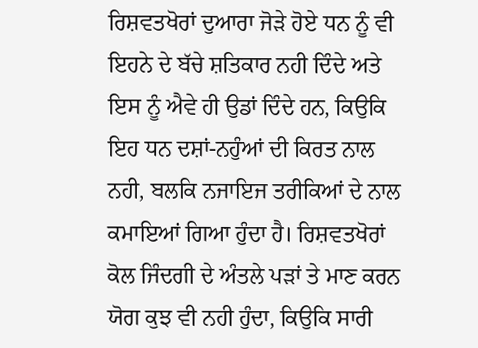ਰਿਸ਼ਵਤਖੋਰਾਂ ਦੁਆਰਾ ਜੋੜੇ ਹੋਏ ਧਨ ਨੂੰ ਵੀ ਇਹਨੇ ਦੇ ਬੱਚੇ ਸ਼ਤਿਕਾਰ ਨਹੀ ਦਿੰਦੇ ਅਤੇ ਇਸ ਨੂੰ ਐਵੇ ਹੀ ਉਡਾਂ ਦਿੰਦੇ ਹਨ, ਕਿਉਕਿ ਇਹ ਧਨ ਦਸ਼ਾਂ-ਨਹੁੰਆਂ ਦੀ ਕਿਰਤ ਨਾਲ ਨਹੀ, ਬਲਕਿ ਨਜਾਇਜ ਤਰੀਕਿਆਂ ਦੇ ਨਾਲ ਕਮਾਇਆਂ ਗਿਆ ਹੁੰਦਾ ਹੈ। ਰਿਸ਼ਵਤਖੋਰਾਂ ਕੋਲ ਜਿੰਦਗੀ ਦੇ ਅੰਤਲੇ ਪੜਾਂ ਤੇ ਮਾਣ ਕਰਨ ਯੋਗ ਕੁਝ ਵੀ ਨਹੀ ਹੁੰਦਾ, ਕਿਉਕਿ ਸਾਰੀ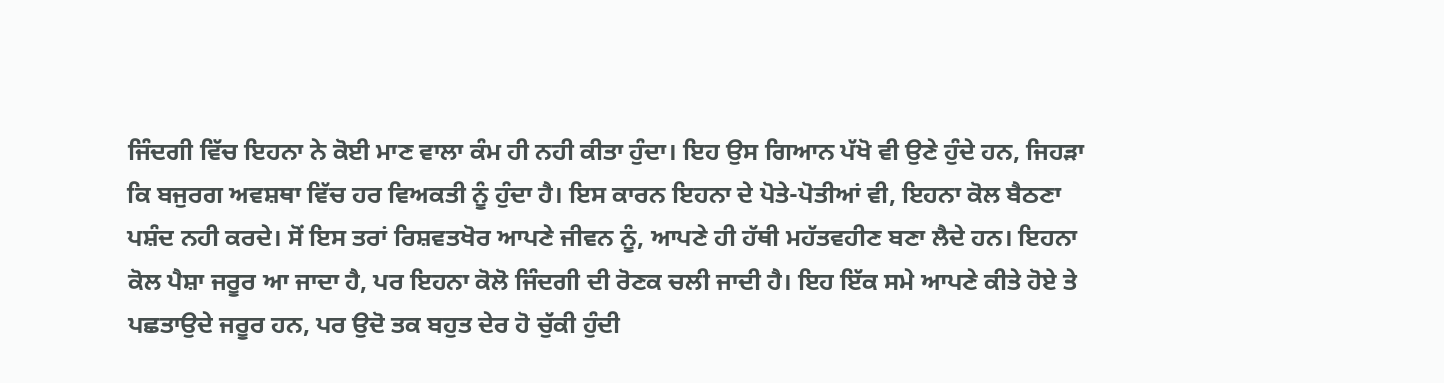ਜਿੰਦਗੀ ਵਿੱਚ ਇਹਨਾ ਨੇ ਕੋਈ ਮਾਣ ਵਾਲਾ ਕੰਮ ਹੀ ਨਹੀ ਕੀਤਾ ਹੁੰਦਾ। ਇਹ ਉਸ ਗਿਆਨ ਪੱਖੋ ਵੀ ਉਣੇ ਹੁੰਦੇ ਹਨ, ਜਿਹੜਾ ਕਿ ਬਜੁਰਗ ਅਵਸ਼ਥਾ ਵਿੱਚ ਹਰ ਵਿਅਕਤੀ ਨੂੰ ਹੁੰਦਾ ਹੈ। ਇਸ ਕਾਰਨ ਇਹਨਾ ਦੇ ਪੋਤੇ-ਪੋਤੀਆਂ ਵੀ, ਇਹਨਾ ਕੋਲ ਬੈਠਣਾ ਪਸ਼ੰਦ ਨਹੀ ਕਰਦੇ। ਸੋਂ ਇਸ ਤਰਾਂ ਰਿਸ਼ਵਤਖੋਰ ਆਪਣੇ ਜੀਵਨ ਨੂੰ, ਆਪਣੇ ਹੀ ਹੱਥੀ ਮਹੱਤਵਹੀਣ ਬਣਾ ਲੈਦੇ ਹਨ। ਇਹਨਾ ਕੋਲ ਪੈਸ਼ਾ ਜਰੂਰ ਆ ਜਾਦਾ ਹੈ, ਪਰ ਇਹਨਾ ਕੋਲੋ ਜਿੰਦਗੀ ਦੀ ਰੋਣਕ ਚਲੀ ਜਾਦੀ ਹੈ। ਇਹ ਇੱਕ ਸਮੇ ਆਪਣੇ ਕੀਤੇ ਹੋਏ ਤੇ ਪਛਤਾਉਦੇ ਜਰੂਰ ਹਨ, ਪਰ ਉਦੋ ਤਕ ਬਹੁਤ ਦੇਰ ਹੋ ਚੁੱਕੀ ਹੁੰਦੀ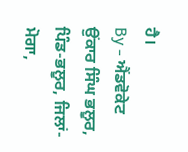ਹੈ।
By - ਐਂਡਵੋਕੇਟ ਉਂਕਾਰ ਸਿੰਘ ਭਲੂਰ, ਪਿੰਡ-ਭਲੂਰ, ਜਿਲਾਂ-ਮੋਗਾ,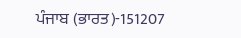ਪੰਜਾਬ (ਭਾਰਤ)-151207